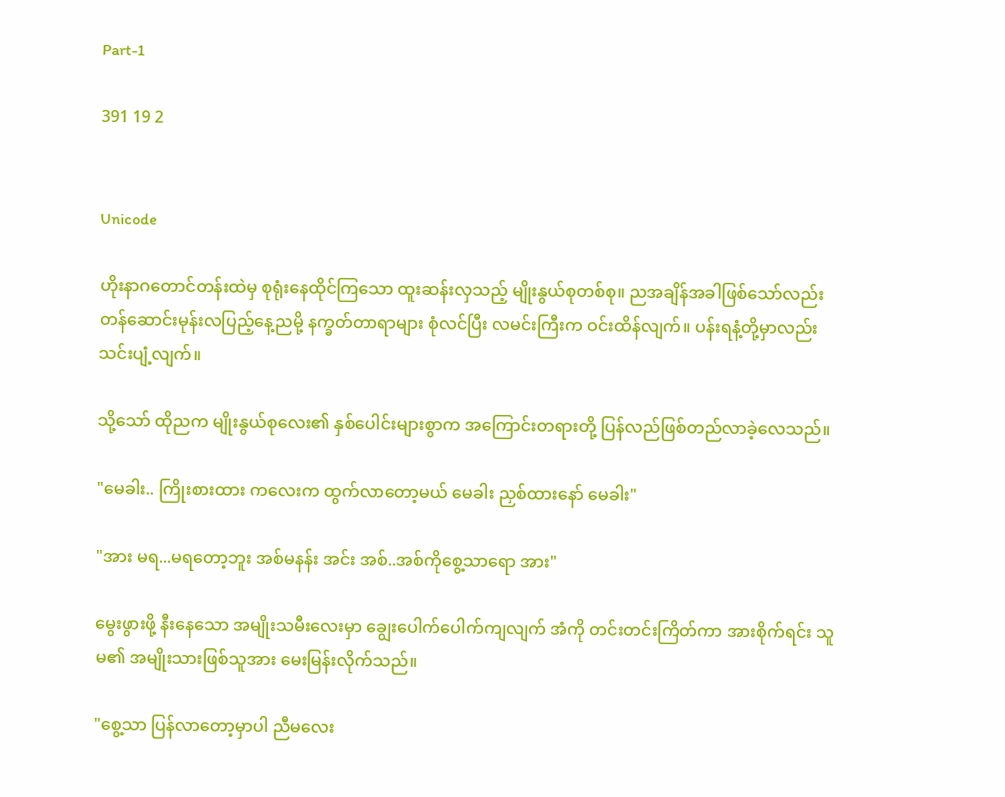Part-1

391 19 2


Unicode

ဟိုးနာဂတောင်တန်းထဲမှ စုရုံးနေထိုင်ကြသော ထူးဆန်းလှသည့် မျိုးနွယ်စုတစ်စု။ ညအချိန်အခါဖြစ်သော်လည်း တန်ဆောင်းမုန်းလပြည့်နေ့ညမို့ နက္ခတ်တာရာများ စုံလင်ပြီး လမင်းကြီးက ဝင်းထိန်လျက်။ ပန်းရနံ့တို့မှာလည်း သင်းပျံ့လျက်။

သို့သော် ထိုညက မျိုးနွယ်စုလေး၏ နှစ်ပေါင်းများစွာက အကြောင်းတရားတို့ ပြန်လည်ဖြစ်တည်လာခဲ့လေသည်။

"မေခါး.. ကြိုးစားထား ကလေးက ထွက်လာတော့မယ် မေခါး ညှစ်ထားနော် မေခါး"

"အား မရ...မရတော့ဘူး အစ်မနန်း အင်း အစ်..အစ်ကိုစွေ့သာရော အား"

မွေးဖွားဖို့ နီးနေသော အမျိုးသမီးလေးမှာ ချွေးပေါက်ပေါက်ကျလျက် အံကို တင်းတင်းကြိတ်ကာ အားစိုက်ရင်း သူမ၏ အမျိုးသားဖြစ်သူအား မေးမြန်းလိုက်သည်။

"စွေ့သာ ပြန်လာတော့မှာပါ ညီမလေး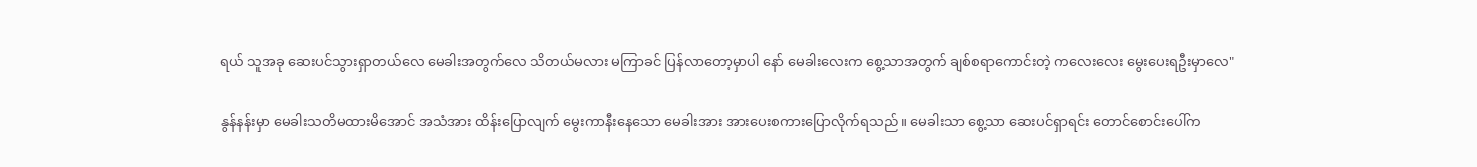ရယ် သူအခု ဆေးပင်သွားရှာတယ်လေ မေခါးအတွက်လေ သိတယ်မလား မကြာခင် ပြန်လာတော့မှာပါ နော် မေခါးလေးက စွေ့သာအတွက် ချစ်စရာကောင်းတဲ့ ကလေးလေး မွေးပေးရဦးမှာလေ"

နွန်နန်းမှာ မေခါးသတိမထားမိအောင် အသံအား ထိန်းပြောလျက် မွေးကာနီးနေသော မေခါးအား အားပေးစကားပြောလိုက်ရသည်။ မေခါးသာ စွေ့သာ ဆေးပင်ရှာရင်း တောင်စောင်းပေါ်က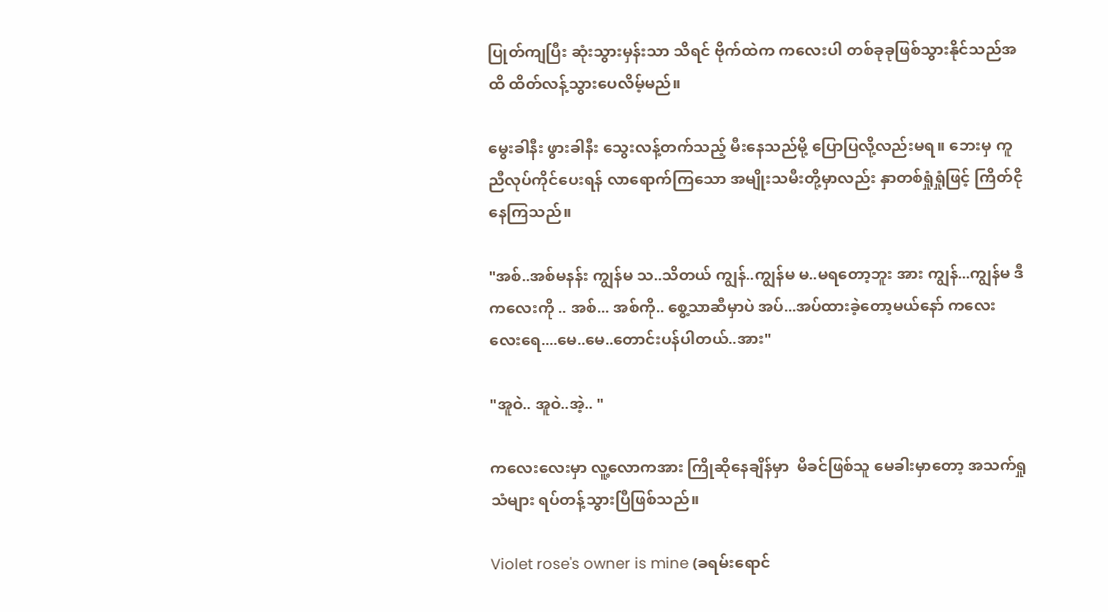ပြုတ်ကျပြီး ဆုံးသွားမှန်းသာ သိရင် ဗိုက်ထဲက ကလေးပါ တစ်ခုခုဖြစ်သွားနိုင်သည်အထိ ထိတ်လန့်သွားပေလိမ့်မည်။

မွေးခါနီး ဖွားခါနီး သွေးလန့်တက်သည့် မီးနေသည်မို့ ပြောပြလို့လည်းမရ။ ဘေးမှ ကူညီလုပ်ကိုင်ပေးရန် လာရောက်ကြသော အမျိုးသမီးတို့မှာလည်း နှာတစ်ရှုံရှုံဖြင့် ကြိတ်ငိုနေကြသည်။

"အစ်..အစ်မနန်း ကျွန်မ သ..သိတယ် ကျွန်..ကျွန်မ မ..မရတော့ဘူး အား ကျွန်...ကျွန်မ ဒီကလေးကို .. အစ်... အစ်ကို.. စွေ့သာဆီမှာပဲ အပ်...အပ်ထားခဲ့တော့မယ်နော် ကလေးလေးရေ....မေ..မေ..တောင်းပန်ပါတယ်..အား"

"အူဝဲ.. အူဝဲ..အဲ့.. "

ကလေးလေးမှာ လူ့လောကအား ကြိုဆိုနေချိန်မှာ  မိခင်ဖြစ်သူ မေခါးမှာတော့ အသက်ရှုသံများ ရပ်တန့်သွားပြီဖြစ်သည်။

Violet rose's owner is mine (ခရမ်းရောင်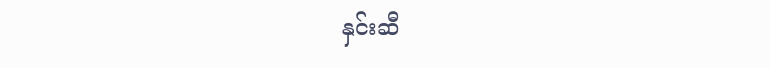နှင်းဆီ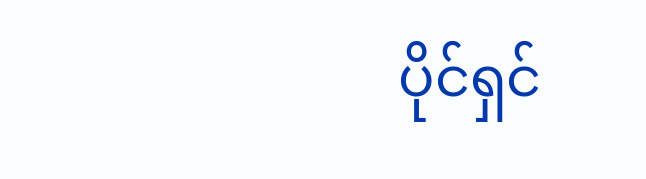ပိုင်ရှင်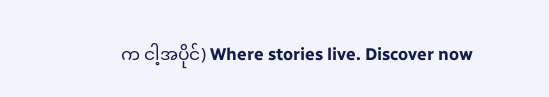က ငါ့အပိုင်) Where stories live. Discover now